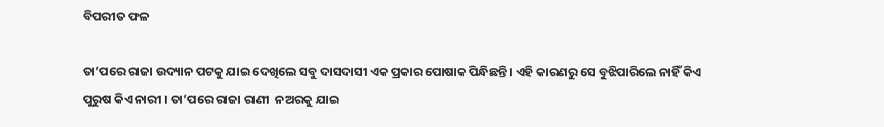ବିପରୀତ ଫଳ

ତା’ପରେ ରାଜା ଉଦ୍ୟାନ ପଟକୁ ଯାଇ ଦେଖିଲେ ସବୁ ଦାସଦାସୀ ଏକ ପ୍ରକାର ପୋଷାକ ପିନ୍ଧିଛନ୍ତି । ଏହି କାରଣରୁ ସେ ବୁଝିପାରିଲେ ନାହିଁ କିଏ ପୁରୁଷ କିଏ ନାରୀ । ତା’ପରେ ରାଜା ରାଣୀ  ନଅରକୁ ଯାଇ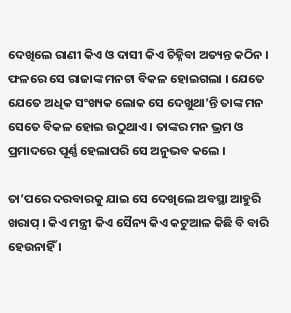ଦେଖିଲେ ରାଣୀ କିଏ ଓ ଦାସୀ କିଏ ଚିହ୍ନିବା ଅତ୍ୟନ୍ତ କଠିନ । ଫଳରେ ସେ ରାଜାଙ୍କ ମନଟା ବିକଳ ହୋଇଗଲା । ଯେତେ ଯେତେ ଅଧିକ ସଂଖ୍ୟକ ଲୋକ ସେ ଦେଖୁଥା’ନ୍ତି ତାଙ୍କ ମନ ସେତେ ବିକଳ ହୋଇ ଉଠୁଥାଏ । ତାଙ୍କର ମନ ଭ୍ରମ ଓ ପ୍ରମାଦରେ ପୂର୍ଣ୍ଣ ହେଲାପରି ସେ ଅନୁଭବ କଲେ ।

ତା’ପରେ ଦରବାରକୁ ଯାଇ ସେ ଦେଖିଲେ ଅବସ୍ଥା ଆହୁରି ଖରାପ୍ । କିଏ ମନ୍ତ୍ରୀ କିଏ ସୈନ୍ୟ କିଏ କଟୁଆଳ କିଛି ବି ବାରି ହେଉନାହିଁ ।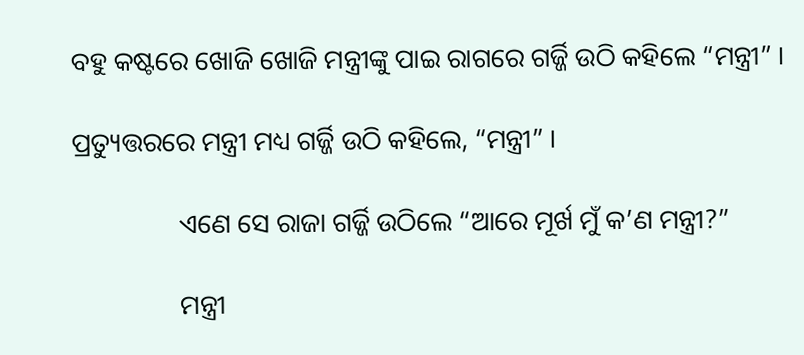ବହୁ କଷ୍ଟରେ ଖୋଜି ଖୋଜି ମନ୍ତ୍ରୀଙ୍କୁ ପାଇ ରାଗରେ ଗର୍ଜ୍ଜି ଉଠି କହିଲେ “ମନ୍ତ୍ରୀ” ।

ପ୍ରତ୍ୟୁତ୍ତରରେ ମନ୍ତ୍ରୀ ମଧ୍ୟ ଗର୍ଜ୍ଜି ଉଠି କହିଲେ, “ମନ୍ତ୍ରୀ” ।

                ଏଣେ ସେ ରାଜା ଗର୍ଜ୍ଜି ଉଠିଲେ “ଆରେ ମୂର୍ଖ ମୁଁ କ’ଣ ମନ୍ତ୍ରୀ?”

                ମନ୍ତ୍ରୀ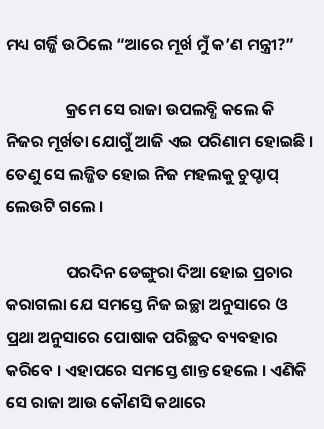ମଧ୍ୟ ଗର୍ଜ୍ଜି ଉଠିଲେ “ଆରେ ମୂର୍ଖ ମୁଁ କ’ଣ ମନ୍ତ୍ରୀ?”

                କ୍ରମେ ସେ ରାଜା ଉପଲବ୍ଧି କଲେ କି ନିଜର ମୂର୍ଖତା ଯୋଗୁଁ ଆଜି ଏଇ ପରିଣାମ ହୋଇଛି । ତେଣୁ ସେ ଲଜ୍ଜିତ ହୋଇ ନିଜ ମହଲକୁ ଚୁପ୍ଚାପ୍ ଲେଉଟି ଗଲେ ।

                ପରଦିନ ଡେଙ୍ଗୁରା ଦିଆ ହୋଇ ପ୍ରଚାର କରାଗଲା ଯେ ସମସ୍ତେ ନିଜ ଇଚ୍ଛା ଅନୁସାରେ ଓ ପ୍ରଥା ଅନୁସାରେ ପୋଷାକ ପରିଚ୍ଛଦ ବ୍ୟବହାର କରିବେ । ଏହାପରେ ସମସ୍ତେ ଶାନ୍ତ ହେଲେ । ଏଣିକି ସେ ରାଜା ଆଉ କୌଣସି କଥାରେ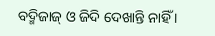ବଦ୍ମିଜାଜ୍ ଓ ଜିଦି ଦେଖାନ୍ତି ନାହିଁ ।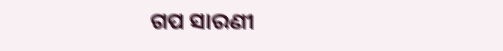ଗପ ସାରଣୀ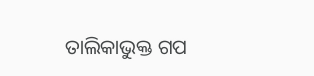ତାଲିକାଭୁକ୍ତ ଗପ